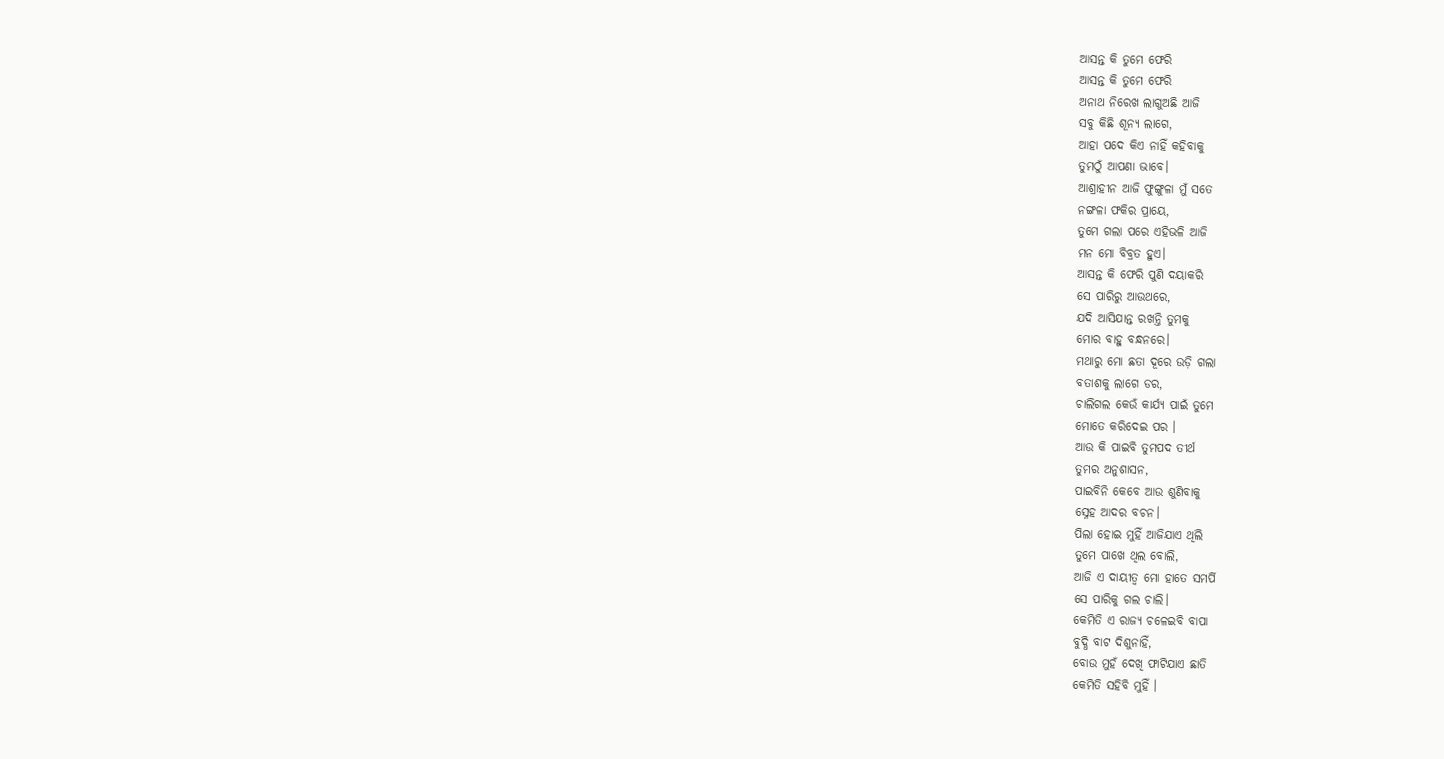ଆସନ୍ତ କି ତୁମେ ଫେରି
ଆସନ୍ତ କି ତୁମେ ଫେରି
ଅନାଥ ନିରେଖ ଲାଗୁଅଛି ଆଜି
ସବୁ କିଛି ଶୂନ୍ୟ ଲାଗେ,
ଆହା ପଦେ କିଏ ନାହିଁ କହିବାକୁ
ତୁମଠୁଁ ଆପଣା ଭାବେ।
ଆଶ୍ରାହୀନ ଆଜି ଫୁଙ୍ଗୁଳା ମୁଁ ସତେ
ନଙ୍ଗଳା ଫକିର ପ୍ରାୟେ,
ତୁମେ ଗଲା ପରେ ଏହିଭଳି ଆଜି
ମନ ମୋ ବିବ୍ରତ ହୁଏ।
ଆସନ୍ତ କି ଫେରି ପୁଣି ଦୟାକରି
ସେ ପାରିରୁ ଆଉଥରେ,
ଯଦି ଆସିଯାନ୍ତ ରଖନ୍ତି ତୁମକୁ
ମୋର ବାହୁ ବନ୍ଧନରେ।
ମଥାରୁ ମୋ ଛତା ଦୂରେ ଉଡ଼ି ଗଲା
ବତାଶକୁ ଲାଗେ ଡର,
ଚାଲିଗଲ କେଉଁ କାର୍ଯ୍ୟ ପାଇଁ ତୁମେ
ମୋତେ କରିଦେଇ ପର ।
ଆଉ କି ପାଇବି ତୁମପଦ ତୀର୍ଥ
ତୁମର ଅନୁଶାସନ,
ପାଇବିନି କେବେ ଆଉ ଶୁଣିବାକୁ
ସ୍ନେହ ଆଦର ବଚନ।
ପିଲା ହୋଇ ମୁହିଁ ଆଜିଯାଏ ଥିଲି
ତୁମେ ପାଖେ ଥିଲ ବୋଲି,
ଆଜି ଏ ଦାୟୀତ୍ବ ମୋ ହାତେ ସମର୍ପି
ସେ ପାରିକୁ ଗଲ ଚାଲି।
କେମିତି ଏ ରାଜ୍ୟ ଚଳେଇବି ବାପା
ବୁଦ୍ଧି ବାଟ ଦିଶୁନାହିଁ,
ବୋଉ ମୁହଁ ଦେଖି ଫାଟିଯାଏ ଛାତି
କେମିତି ସହିବି ମୁହିଁ ।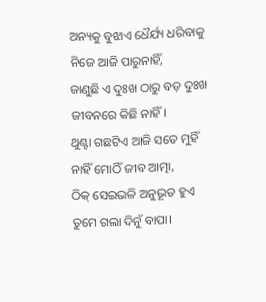ଅନ୍ୟକୁ ବୁଝାଏ ଧୈର୍ଯ୍ୟ ଧରିବାକୁ
ନିଜେ ଆଜି ପାରୁନାହିଁ,
ଜାଣୁଛି ଏ ଦୁଃଖ ଠାରୁ ବଡ଼ ଦୁଃଖ
ଜୀବନରେ କିଛି ନାହିଁ।
ଥୁଣ୍ଟା ଗଛଟିଏ ଆଜି ସତେ ମୁହିଁ
ନାହିଁ ମୋଠିଁ ଜୀବ ଆତ୍ମା,
ଠିକ୍ ସେଇଭଳି ଅନୁଭୂତ ହୁଏ
ତୁମେ ଗଲା ଦିନୁଁ ବାପା।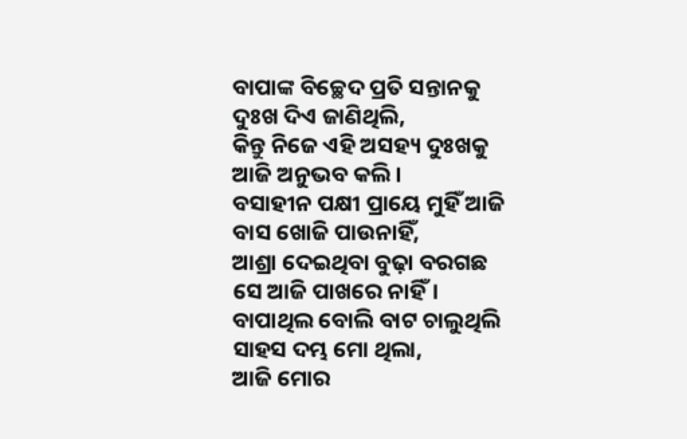ବାପାଙ୍କ ବିଚ୍ଛେଦ ପ୍ରତି ସନ୍ତାନକୁ
ଦୁଃଖ ଦିଏ ଜାଣିଥିଲି,
କିନ୍ତୁ ନିଜେ ଏହି ଅସହ୍ୟ ଦୁଃଖକୁ
ଆଜି ଅନୁଭବ କଲି।
ବସାହୀନ ପକ୍ଷୀ ପ୍ରାୟେ ମୁହିଁ ଆଜି
ବାସ ଖୋଜି ପାଉନାହିଁ,
ଆଶ୍ରା ଦେଇଥିବା ବୁଢ଼ା ବରଗଛ
ସେ ଆଜି ପାଖରେ ନାହିଁ।
ବାପାଥିଲ ବୋଲି ବାଟ ଚାଲୁଥିଲି
ସାହସ ଦମ୍ଭ ମୋ ଥିଲା,
ଆଜି ମୋର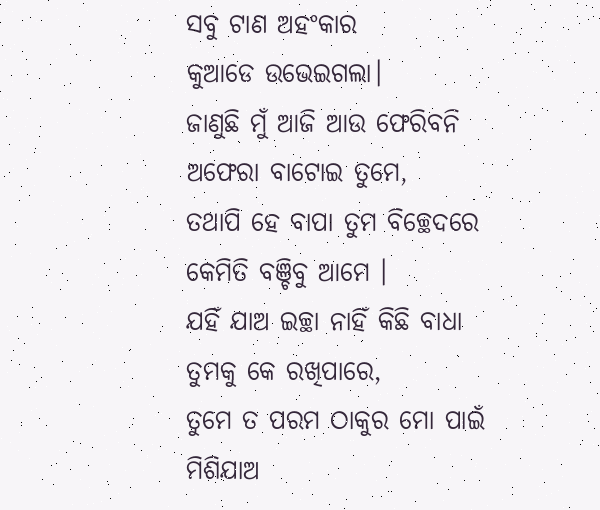ସବୁ ଟାଣ ଅହଂକାର
କୁଆଡେ ଉଭେଇଗଲା।
ଜାଣୁଛି ମୁଁ ଆଜି ଆଉ ଫେରିବନି
ଅଫେରା ବାଟୋଇ ତୁମେ,
ତଥାପି ହେ ବାପା ତୁମ ବିଚ୍ଛେଦରେ
କେମିତି ବଞ୍ଚିବୁ ଆମେ ।
ଯହିଁ ଯାଅ ଇଚ୍ଛା ନାହିଁ କିଛି ବାଧା
ତୁମକୁ କେ ରଖିପାରେ,
ତୁମେ ତ ପରମ ଠାକୁର ମୋ ପାଇଁ
ମିଶିଯାଅ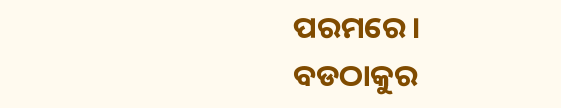ପରମରେ।
ବଡଠାକୁର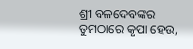ଶ୍ରୀ ବଳଦେବଙ୍କର
ତୁମଠାରେ କୃପା ହେଉ,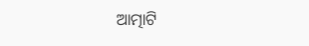ଆତ୍ମାଟି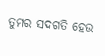ତୁମର ସଦଗତି ହେଉ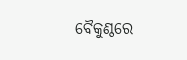ବୈକୁଣ୍ଠରେ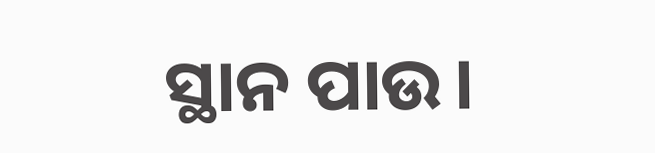ସ୍ଥାନ ପାଉ।